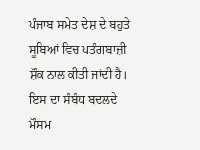ਪੰਜਾਬ ਸਮੇਤ ਦੇਸ਼ ਦੇ ਬਹੁਤੇ ਸੂਬਿਆਂ ਵਿਚ ਪਤੰਗਬਾਜ਼ੀ ਸ਼ੌਕ ਨਾਲ ਕੀਤੀ ਜਾਂਦੀ ਹੈ। ਇਸ ਦਾ ਸੰਬੰਧ ਬਦਲਦੇ ਮੌਸਮ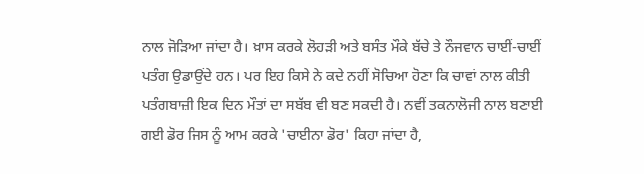ਨਾਲ ਜੋੜਿਆ ਜਾਂਦਾ ਹੈ। ਖ਼ਾਸ ਕਰਕੇ ਲੋਹੜੀ ਅਤੇ ਬਸੰਤ ਮੌਕੇ ਬੱਚੇ ਤੇ ਨੌਜਵਾਨ ਚਾਈਂ-ਚਾਈਂ ਪਤੰਗ ਉਡਾਉਂਦੇ ਹਨ। ਪਰ ਇਹ ਕਿਸੇ ਨੇ ਕਦੇ ਨਹੀਂ ਸੋਚਿਆ ਹੋਣਾ ਕਿ ਚਾਵਾਂ ਨਾਲ ਕੀਤੀ ਪਤੰਗਬਾਜ਼ੀ ਇਕ ਦਿਨ ਮੌਤਾਂ ਦਾ ਸਬੱਬ ਵੀ ਬਣ ਸਕਦੀ ਹੈ। ਨਵੀਂ ਤਕਨਾਲੋਜੀ ਨਾਲ ਬਣਾਈ ਗਈ ਡੋਰ ਜਿਸ ਨੂੰ ਆਮ ਕਰਕੇ 'ਚਾਈਨਾ ਡੋਰ' ਕਿਹਾ ਜਾਂਦਾ ਹੈ,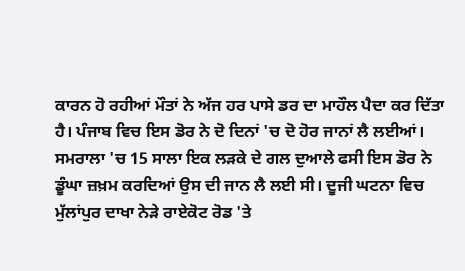ਕਾਰਨ ਹੋ ਰਹੀਆਂ ਮੌਤਾਂ ਨੇ ਅੱਜ ਹਰ ਪਾਸੇ ਡਰ ਦਾ ਮਾਹੌਲ ਪੈਦਾ ਕਰ ਦਿੱਤਾ ਹੈ। ਪੰਜਾਬ ਵਿਚ ਇਸ ਡੋਰ ਨੇ ਦੋ ਦਿਨਾਂ 'ਚ ਦੋ ਹੋਰ ਜਾਨਾਂ ਲੈ ਲਈਆਂ। ਸਮਰਾਲਾ 'ਚ 15 ਸਾਲਾ ਇਕ ਲੜਕੇ ਦੇ ਗਲ ਦੁਆਲੇ ਫਸੀ ਇਸ ਡੋਰ ਨੇ ਡੂੰਘਾ ਜ਼ਖ਼ਮ ਕਰਦਿਆਂ ਉਸ ਦੀ ਜਾਨ ਲੈ ਲਈ ਸੀ। ਦੂਜੀ ਘਟਨਾ ਵਿਚ ਮੁੱਲਾਂਪੁਰ ਦਾਖਾ ਨੇੜੇ ਰਾਏਕੋਟ ਰੋਡ 'ਤੇ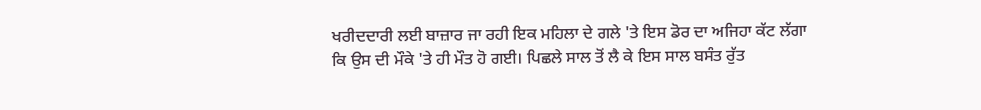ਖਰੀਦਦਾਰੀ ਲਈ ਬਾਜ਼ਾਰ ਜਾ ਰਹੀ ਇਕ ਮਹਿਲਾ ਦੇ ਗਲੇ 'ਤੇ ਇਸ ਡੋਰ ਦਾ ਅਜਿਹਾ ਕੱਟ ਲੱਗਾ ਕਿ ਉਸ ਦੀ ਮੌਕੇ 'ਤੇ ਹੀ ਮੌਤ ਹੋ ਗਈ। ਪਿਛਲੇ ਸਾਲ ਤੋਂ ਲੈ ਕੇ ਇਸ ਸਾਲ ਬਸੰਤ ਰੁੱਤ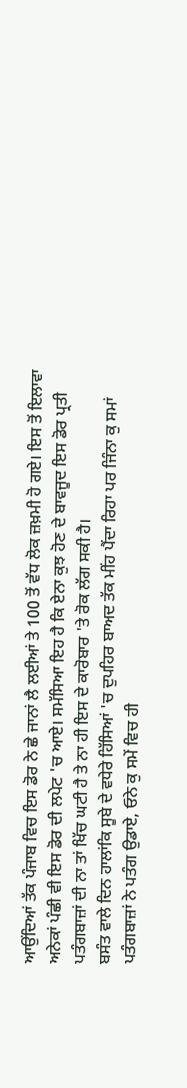ਆਉਂਦਿਆਂ ਤੱਕ ਪੰਜਾਬ ਵਿਚ ਇਸ ਡੋਰ ਨੇ ਛੇ ਜਾਨਾਂ ਲੈ ਲਈਆਂ ਤੇ 100 ਤੋਂ ਵੱਧ ਲੋਕ ਜ਼ਖ਼ਮੀ ਹੋ ਗਏ। ਇਸ ਤੋਂ ਇਲਾਵਾ ਅਨੇਕਾਂ ਪੰਛੀ ਵੀ ਇਸ ਡੋਰ ਦੀ ਲਪੇਟ 'ਚ ਆਏ। ਸਮੱਸਿਆ ਇਹ ਹੈ ਕਿ ਏਨਾ ਕੁਝ ਹੋਣ ਦੇ ਬਾਵਜੂਦ ਇਸ ਡੋਰ ਪ੍ਰਤੀ ਪਤੰਗਬਾਜ਼ਾਂ ਦੀ ਨਾ ਤਾਂ ਖਿੱਚ ਘਟੀ ਹੈ ਤੇ ਨਾ ਹੀ ਇਸ ਦੇ ਕਾਰੋਬਾਰ 'ਤੇ ਰੋਕ ਲੱਗ ਸਕੀ ਹੈ।
ਬਸੰਤ ਵਾਲੇ ਦਿਨ ਹਾਲਾਂਕਿ ਸੂਬੇ ਦੇ ਵਧੇਰੇ ਹਿੱਸਿਆਂ 'ਚ ਦੁਪਹਿਰ ਬਾਅਦ ਤੱਕ ਮੀਂਹ ਪੈਂਦਾ ਰਿਹਾ ਪਰ ਜਿੰਨਾ ਕੁ ਸਮਾਂ ਪਤੰਗਬਾਜ਼ਾਂ ਨੇ ਪਤੰਗ ਉਡਾਏ, ਓਨੇ ਕੁ ਸਮੇਂ ਵਿਚ ਹੀ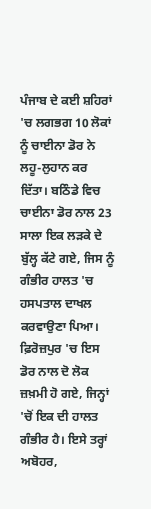ਪੰਜਾਬ ਦੇ ਕਈ ਸ਼ਹਿਰਾਂ 'ਚ ਲਗਭਗ 10 ਲੋਕਾਂ ਨੂੰ ਚਾਈਨਾ ਡੋਰ ਨੇ ਲਹੂ-ਲੁਹਾਨ ਕਰ ਦਿੱਤਾ। ਬਠਿੰਡੇ ਵਿਚ ਚਾਈਨਾ ਡੋਰ ਨਾਲ 23 ਸਾਲਾ ਇਕ ਲੜਕੇ ਦੇ ਬੁੱਲ੍ਹ ਕੱਟੇ ਗਏ, ਜਿਸ ਨੂੰ ਗੰਭੀਰ ਹਾਲਤ 'ਚ ਹਸਪਤਾਲ ਦਾਖਲ ਕਰਵਾਉਣਾ ਪਿਆ। ਫ਼ਿਰੋਜ਼ਪੁਰ 'ਚ ਇਸ ਡੋਰ ਨਾਲ ਦੋ ਲੋਕ ਜ਼ਖ਼ਮੀ ਹੋ ਗਏ, ਜਿਨ੍ਹਾਂ 'ਚੋਂ ਇਕ ਦੀ ਹਾਲਤ ਗੰਭੀਰ ਹੈ। ਇਸੇ ਤਰ੍ਹਾਂ ਅਬੋਹਰ,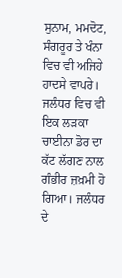ਸੁਨਾਮ, ਮਮਦੋਟ, ਸੰਗਰੂਰ ਤੇ ਖੰਨਾ ਵਿਚ ਵੀ ਅਜਿਹੇ ਹਾਦਸੇ ਵਾਪਰੇ। ਜਲੰਧਰ ਵਿਚ ਵੀ ਇਕ ਲੜਕਾ ਚਾਈਨਾ ਡੋਰ ਦਾ ਕੱਟ ਲੱਗਣ ਨਾਲ ਗੰਭੀਰ ਜ਼ਖ਼ਮੀ ਹੋ ਗਿਆ। ਜਲੰਧਰ ਦੇ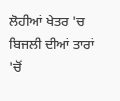ਲੋਹੀਆਂ ਖੇਤਰ 'ਚ ਬਿਜਲੀ ਦੀਆਂ ਤਾਰਾਂ 'ਚੋਂ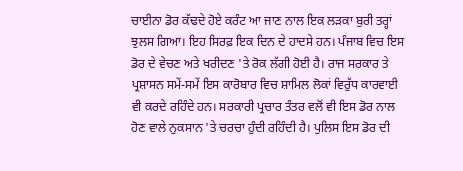ਚਾਈਨਾ ਡੋਰ ਕੱਢਦੇ ਹੋਏ ਕਰੰਟ ਆ ਜਾਣ ਨਾਲ ਇਕ ਲੜਕਾ ਬੁਰੀ ਤਰ੍ਹਾਂ ਝੁਲਸ ਗਿਆ। ਇਹ ਸਿਰਫ਼ ਇਕ ਦਿਨ ਦੇ ਹਾਦਸੇ ਹਨ। ਪੰਜਾਬ ਵਿਚ ਇਸ ਡੋਰ ਦੇ ਵੇਚਣ ਅਤੇ ਖਰੀਦਣ 'ਤੇ ਰੋਕ ਲੱਗੀ ਹੋਈ ਹੈ। ਰਾਜ ਸਰਕਾਰ ਤੇ ਪ੍ਰਸ਼ਾਸਨ ਸਮੇਂ-ਸਮੇਂ ਇਸ ਕਾਰੋਬਾਰ ਵਿਚ ਸ਼ਾਮਿਲ ਲੋਕਾਂ ਵਿਰੁੱਧ ਕਾਰਵਾਈ ਵੀ ਕਰਦੇ ਰਹਿੰਦੇ ਹਨ। ਸਰਕਾਰੀ ਪ੍ਰਚਾਰ ਤੰਤਰ ਵਲੋਂ ਵੀ ਇਸ ਡੋਰ ਨਾਲ ਹੋਣ ਵਾਲੇ ਨੁਕਸਾਨ 'ਤੇ ਚਰਚਾ ਹੁੰਦੀ ਰਹਿੰਦੀ ਹੈ। ਪੁਲਿਸ ਇਸ ਡੋਰ ਦੀ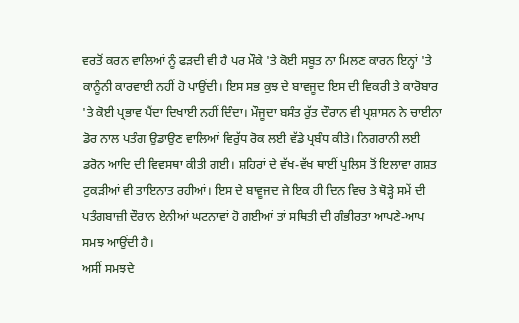ਵਰਤੋਂ ਕਰਨ ਵਾਲਿਆਂ ਨੂੰ ਫੜਦੀ ਵੀ ਹੈ ਪਰ ਮੌਕੇ 'ਤੇ ਕੋਈ ਸਬੂਤ ਨਾ ਮਿਲਣ ਕਾਰਨ ਇਨ੍ਹਾਂ 'ਤੇ ਕਾਨੂੰਨੀ ਕਾਰਵਾਈ ਨਹੀਂ ਹੋ ਪਾਉਂਦੀ। ਇਸ ਸਭ ਕੁਝ ਦੇ ਬਾਵਜੂਦ ਇਸ ਦੀ ਵਿਕਰੀ ਤੇ ਕਾਰੋਬਾਰ 'ਤੇ ਕੋਈ ਪ੍ਰਭਾਵ ਪੈਂਦਾ ਦਿਖਾਈ ਨਹੀਂ ਦਿੰਦਾ। ਮੌਜੂਦਾ ਬਸੰਤ ਰੁੱਤ ਦੌਰਾਨ ਵੀ ਪ੍ਰਸ਼ਾਸਨ ਨੇ ਚਾਈਨਾ ਡੋਰ ਨਾਲ ਪਤੰਗ ਉਡਾਉਣ ਵਾਲਿਆਂ ਵਿਰੁੱਧ ਰੋਕ ਲਈ ਵੱਡੇ ਪ੍ਰਬੰਧ ਕੀਤੇ। ਨਿਗਰਾਨੀ ਲਈ ਡਰੋਨ ਆਦਿ ਦੀ ਵਿਵਸਥਾ ਕੀਤੀ ਗਈ। ਸ਼ਹਿਰਾਂ ਦੇ ਵੱਖ-ਵੱਖ ਥਾਈਂ ਪੁਲਿਸ ਤੋਂ ਇਲਾਵਾ ਗਸ਼ਤ ਟੁਕੜੀਆਂ ਵੀ ਤਾਇਨਾਤ ਰਹੀਆਂ। ਇਸ ਦੇ ਬਾਵੂਜਦ ਜੇ ਇਕ ਹੀ ਦਿਨ ਵਿਚ ਤੇ ਥੋੜ੍ਹੇ ਸਮੇਂ ਦੀ ਪਤੰਗਬਾਜ਼ੀ ਦੌਰਾਨ ਏਨੀਆਂ ਘਟਨਾਵਾਂ ਹੋ ਗਈਆਂ ਤਾਂ ਸਥਿਤੀ ਦੀ ਗੰਭੀਰਤਾ ਆਪਣੇ-ਆਪ ਸਮਝ ਆਉਂਦੀ ਹੈ।
ਅਸੀਂ ਸਮਝਦੇ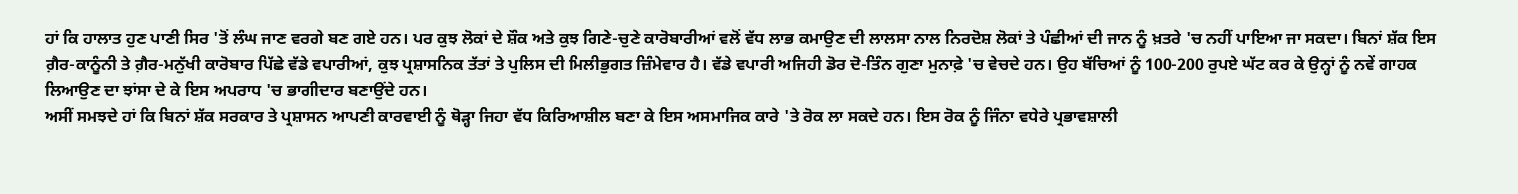ਹਾਂ ਕਿ ਹਾਲਾਤ ਹੁਣ ਪਾਣੀ ਸਿਰ 'ਤੋਂ ਲੰਘ ਜਾਣ ਵਰਗੇ ਬਣ ਗਏ ਹਨ। ਪਰ ਕੁਝ ਲੋਕਾਂ ਦੇ ਸ਼ੌਕ ਅਤੇ ਕੁਝ ਗਿਣੇ-ਚੁਣੇ ਕਾਰੋਬਾਰੀਆਂ ਵਲੋਂ ਵੱਧ ਲਾਭ ਕਮਾਉਣ ਦੀ ਲਾਲਸਾ ਨਾਲ ਨਿਰਦੋਸ਼ ਲੋਕਾਂ ਤੇ ਪੰਛੀਆਂ ਦੀ ਜਾਨ ਨੂੰ ਖ਼ਤਰੇ 'ਚ ਨਹੀਂ ਪਾਇਆ ਜਾ ਸਕਦਾ। ਬਿਨਾਂ ਸ਼ੱਕ ਇਸ ਗ਼ੈਰ-ਕਾਨੂੰਨੀ ਤੇ ਗ਼ੈਰ-ਮਨੁੱਖੀ ਕਾਰੋਬਾਰ ਪਿੱਛੇ ਵੱਡੇ ਵਪਾਰੀਆਂ, ਕੁਝ ਪ੍ਰਸ਼ਾਸਨਿਕ ਤੱਤਾਂ ਤੇ ਪੁਲਿਸ ਦੀ ਮਿਲੀਭੁਗਤ ਜ਼ਿੰਮੇਵਾਰ ਹੈ। ਵੱਡੇ ਵਪਾਰੀ ਅਜਿਹੀ ਡੋਰ ਦੋ-ਤਿੰਨ ਗੁਣਾ ਮੁਨਾਫ਼ੇ 'ਚ ਵੇਚਦੇ ਹਨ। ਉਹ ਬੱਚਿਆਂ ਨੂੰ 100-200 ਰੁਪਏ ਘੱਟ ਕਰ ਕੇ ਉਨ੍ਹਾਂ ਨੂੰ ਨਵੇਂ ਗਾਹਕ ਲਿਆਉਣ ਦਾ ਝਾਂਸਾ ਦੇ ਕੇ ਇਸ ਅਪਰਾਧ 'ਚ ਭਾਗੀਦਾਰ ਬਣਾਉਂਦੇ ਹਨ।
ਅਸੀਂ ਸਮਝਦੇ ਹਾਂ ਕਿ ਬਿਨਾਂ ਸ਼ੱਕ ਸਰਕਾਰ ਤੇ ਪ੍ਰਸ਼ਾਸਨ ਆਪਣੀ ਕਾਰਵਾਈ ਨੂੰ ਥੋੜ੍ਹਾ ਜਿਹਾ ਵੱਧ ਕਿਰਿਆਸ਼ੀਲ ਬਣਾ ਕੇ ਇਸ ਅਸਮਾਜਿਕ ਕਾਰੇ 'ਤੇ ਰੋਕ ਲਾ ਸਕਦੇ ਹਨ। ਇਸ ਰੋਕ ਨੂੰ ਜਿੰਨਾ ਵਧੇਰੇ ਪ੍ਰਭਾਵਸ਼ਾਲੀ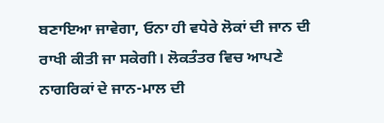ਬਣਾਇਆ ਜਾਵੇਗਾ, ਓਨਾ ਹੀ ਵਧੇਰੇ ਲੋਕਾਂ ਦੀ ਜਾਨ ਦੀ ਰਾਖੀ ਕੀਤੀ ਜਾ ਸਕੇਗੀ। ਲੋਕਤੰਤਰ ਵਿਚ ਆਪਣੇ ਨਾਗਰਿਕਾਂ ਦੇ ਜਾਨ-ਮਾਲ ਦੀ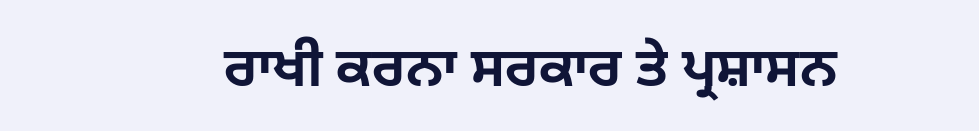ਰਾਖੀ ਕਰਨਾ ਸਰਕਾਰ ਤੇ ਪ੍ਰਸ਼ਾਸਨ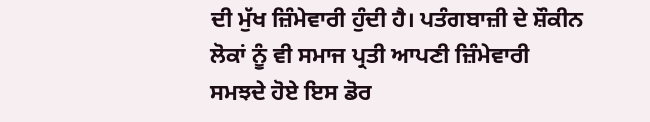ਦੀ ਮੁੱਖ ਜ਼ਿੰਮੇਵਾਰੀ ਹੁੰਦੀ ਹੈ। ਪਤੰਗਬਾਜ਼ੀ ਦੇ ਸ਼ੌਕੀਨ ਲੋਕਾਂ ਨੂੰ ਵੀ ਸਮਾਜ ਪ੍ਰਤੀ ਆਪਣੀ ਜ਼ਿੰਮੇਵਾਰੀ ਸਮਝਦੇ ਹੋਏ ਇਸ ਡੋਰ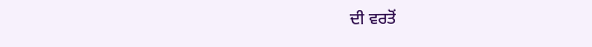ਦੀ ਵਰਤੋਂ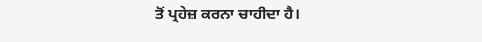ਤੋਂ ਪ੍ਰਹੇਜ਼ ਕਰਨਾ ਚਾਹੀਦਾ ਹੈ।